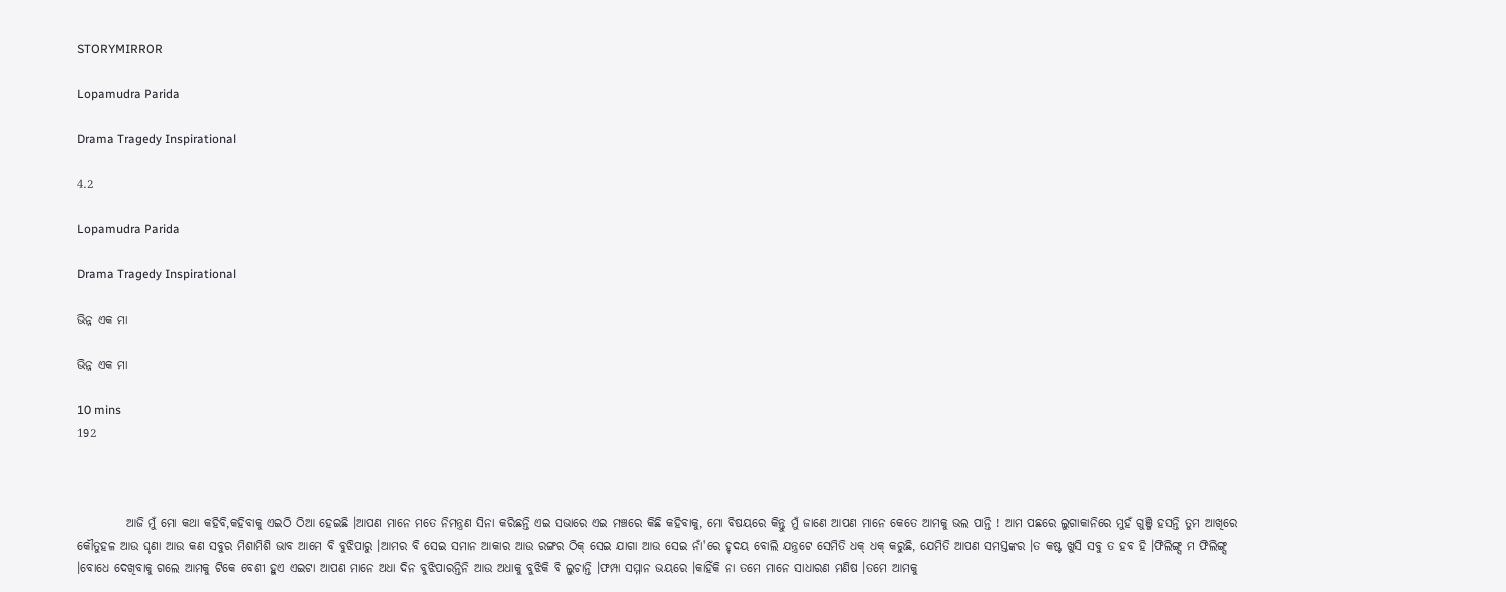STORYMIRROR

Lopamudra Parida

Drama Tragedy Inspirational

4.2

Lopamudra Parida

Drama Tragedy Inspirational

ଭିନ୍ନ ଏକ ମା

ଭିନ୍ନ ଏକ ମା

10 mins
192



          ଆଜି ମୁଁ ମୋ କଥା କହିବି,କହିବାକୁ ଏଇଠି ଠିଆ ହେଇଛି ।ଆପଣ ମାନେ ମତେ ନିମନ୍ତ୍ରଣ ସିନା କରିଛନ୍ତି ଏଇ ସଭାରେ ଏଇ ମଞ୍ଚରେ କିଛି କହିବାକୁ, ମୋ ବିଷୟରେ କିନ୍ତୁ ମୁଁ ଜାଣେ ଆପଣ ମାନେ କେତେ ଆମକୁ ଭଲ ପାନ୍ତି ! ଆମ ପଛରେ ଲୁଗାକାନିରେ ମୁହଁ ଗୁଞ୍ଜି ହସନ୍ତି ତୁମ ଆଖିରେ କୌତୁହଳ ଆଉ ଘୃଣା ଆଉ କଣ ସବୁର ମିଶାମିଶି ଭାବ ଆମେ ବି ବୁଝିପାରୁ ।ଆମର ବି ସେଇ ସମାନ ଆକାର ଆଉ ରଙ୍ଗର ଠିକ୍ ସେଇ ଯାଗା ଆଉ ସେଇ ନାଁ'ରେ ହୃଦୟ ବୋଲି ଯନ୍ତ୍ରଟେ ସେମିତି ଧକ୍ ଧକ୍ କରୁଛି, ଯେମିତି ଆପଣ ସମସ୍ତଙ୍କର ।ତ କଷ୍ଟ ଖୁସି ସବୁ ତ ହବ ହି ।ଫିଲିଙ୍ଗ୍ସ ମ ଫିଲିଙ୍ଗ୍ସ ।ବୋଧେ ଦେଖିବାକୁ ଗଲେ ଆମକୁ ଟିକେ ବେଶୀ ହୁଏ ଏଇଟା ଆପଣ ମାନେ ଅଧା ଦିନ ବୁଝିପାରନ୍ତିନି ଆଉ ଅଧାକୁ ବୁଝିକି ବି ଲୁଚାନ୍ତି ।ଫମ୍ପା ସମ୍ମାନ ଭୟରେ ।କାହିଁକି ନା ତମେ ମାନେ ସାଧାରଣ ମଣିଷ ।ତମେ ଆମକୁ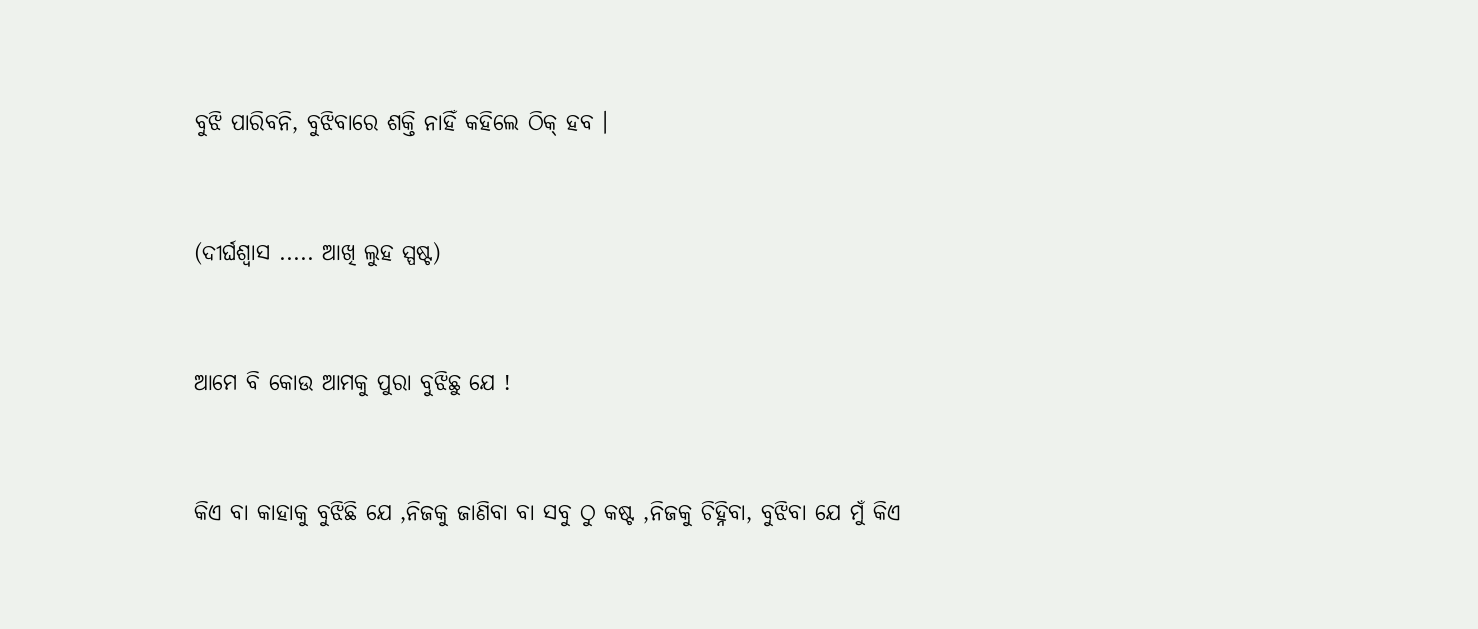ବୁଝି ପାରିବନି, ବୁଝିବାରେ ଶକ୍ତି ନାହିଁ କହିଲେ ଠିକ୍ ହବ ।


(ଦୀର୍ଘଶ୍ବାସ ..... ଆଖି ଲୁହ ସ୍ପଷ୍ଟ)


ଆମେ ବି କୋଉ ଆମକୁ ପୁରା ବୁଝିଛୁ ଯେ !


କିଏ ବା କାହାକୁ ବୁଝିଛି ଯେ ,ନିଜକୁ ଜାଣିବା ବା ସବୁ ଠୁ କଷ୍ଟ ,ନିଜକୁ ଚିହ୍ନିବା, ବୁଝିବା ଯେ ମୁଁ କିଏ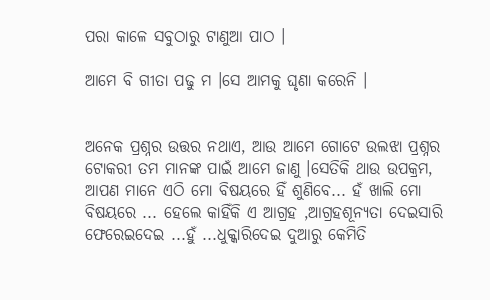ପରା କାଳେ ସବୁଠାରୁ ଟାଣୁଆ ପାଠ ।

ଆମେ ବି ଗୀତା ପଢୁ ମ ।ସେ ଆମକୁ ଘୃଣା କରେନି ।


ଅନେକ ପ୍ରଶ୍ନର ଉତ୍ତର ନଥାଏ, ଆଉ ଆମେ ଗୋଟେ ଉଲଝା ପ୍ରଶ୍ନର ଟୋକରୀ ତମ ମାନଙ୍କ ପାଇଁ ଆମେ ଜାଣୁ ।ସେତିକି ଥାଉ ଉପକ୍ରମ, ଆପଣ ମାନେ ଏଠି ମୋ ବିଷୟରେ ହିଁ ଶୁଣିବେ... ହଁ ଖାଲି ମୋ ବିଷୟରେ ... ହେଲେ କାହିଁକି ଏ ଆଗ୍ରହ ,ଆଗ୍ରହଶୂନ୍ଯତା ଦେଇସାରି ଫେରେଇଦେଇ ...ହୁଁ ...ଧୁକ୍କାରିଦେଇ ଦୁଆରୁ କେମିତି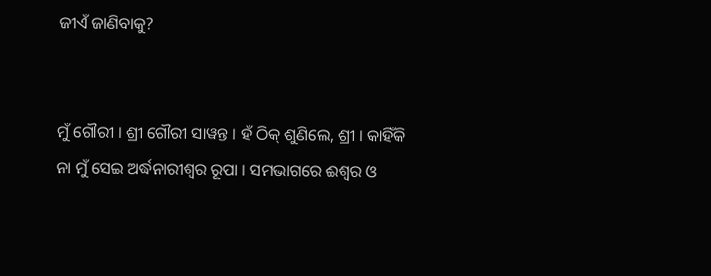ଜୀଏଁ ଜାଣିବାକୁ?


ମୁଁ ଗୌରୀ । ଶ୍ରୀ ଗୌରୀ ସାୱନ୍ତ । ହଁ ଠିକ୍ ଶୁଣିଲେ, ଶ୍ରୀ । କାହିଁକି ନା ମୁଁ ସେଇ ଅର୍ଦ୍ଧନାରୀଶ୍ବର ରୂପା । ସମଭାଗରେ ଈଶ୍ବର ଓ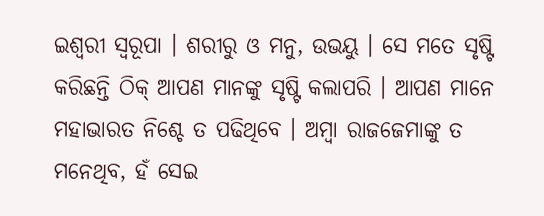ଇଶ୍ବରୀ ସ୍ବରୂପା । ଶରୀରୁ ଓ ମନୁ, ଉଭୟୁ । ସେ ମତେ ସୃଷ୍ଟି କରିଛନ୍ତି ଠିକ୍ ଆପଣ ମାନଙ୍କୁ ସୃଷ୍ଟି କଲାପରି । ଆପଣ ମାନେ ମହାଭାରତ ନିଶ୍ଚେ ତ ପଢିଥିବେ । ଅମ୍ବା ରାଜଜେମାଙ୍କୁ ତ ମନେଥିବ, ହଁ ସେଇ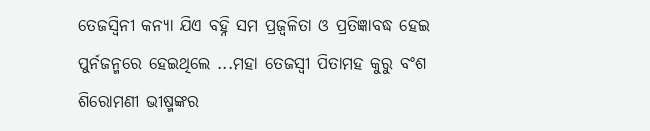ତେଜସ୍ଵିନୀ କନ୍ୟା ଯିଏ ବହ୍ନି ସମ ପ୍ରଜ୍ବଳିତା ଓ ପ୍ରତିଜ୍ଞାବଦ୍ଧ ହେଇ ପୁର୍ନଜନ୍ମରେ ହେଇଥିଲେ ...ମହା ତେଜସ୍ଵୀ ପିତାମହ କୁରୁ ବଂଶ ଶିରୋମଣୀ ଭୀଷ୍ମଙ୍କର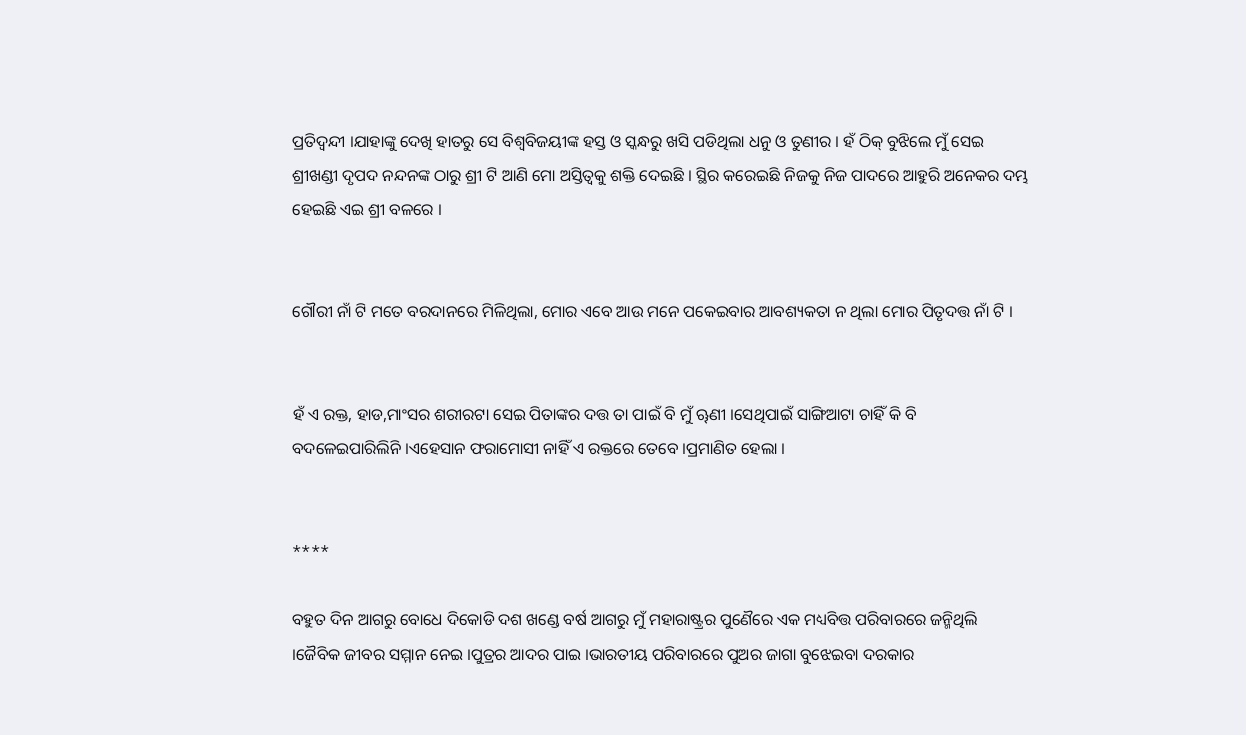ପ୍ରତିଦ୍ବନ୍ଦୀ ।ଯାହାଙ୍କୁ ଦେଖି ହାତରୁ ସେ ବିଶ୍ବବିଜୟୀଙ୍କ ହସ୍ତ ଓ ସ୍କନ୍ଧରୁ ଖସି ପଡିଥିଲା ଧନୁ ଓ ତୁଣୀର । ହଁ ଠିକ୍ ବୁଝିଲେ ମୁଁ ସେଇ ଶ୍ରୀଖଣ୍ଡୀ ଦୃପଦ ନନ୍ଦନଙ୍କ ଠାରୁ ଶ୍ରୀ ଟି ଆଣି ମୋ ଅସ୍ତିତ୍ବକୁ ଶକ୍ତି ଦେଇଛି । ସ୍ଥିର କରେଇଛି ନିଜକୁ ନିଜ ପାଦରେ ଆହୁରି ଅନେକର ଦମ୍ଭ ହେଇଛି ଏଇ ଶ୍ରୀ ବଳରେ ।


ଗୌରୀ ନାଁ ଟି ମତେ ବରଦାନରେ ମିଳିଥିଲା, ମୋର ଏବେ ଆଉ ମନେ ପକେଇବାର ଆବଶ୍ୟକତା ନ ଥିଲା ମୋର ପିତୃଦତ୍ତ ନାଁ ଟି ।


ହଁ ଏ ରକ୍ତ, ହାଡ,ମାଂସର ଶରୀରଟା ସେଇ ପିତାଙ୍କର ଦତ୍ତ ତା ପାଇଁ ବି ମୁଁ ୠଣୀ ।ସେଥିପାଇଁ ସାଙ୍ଗିଆଟା ଚାହିଁ କି ବି ବଦଳେଇପାରିଲିନି ।ଏହେସାନ ଫରାମୋସୀ ନାହିଁ ଏ ରକ୍ତରେ ତେବେ ।ପ୍ରମାଣିତ ହେଲା ।


****

ବହୁତ ଦିନ ଆଗରୁ ବୋଧେ ଦିକୋଡି ଦଶ ଖଣ୍ଡେ ବର୍ଷ ଆଗରୁ ମୁଁ ମହାରାଷ୍ଟ୍ରର ପୁଣୈରେ ଏକ ମଧ୍ୟବିତ୍ତ ପରିବାରରେ ଜନ୍ମିଥିଲି ।ଜୈବିକ ଜୀବର ସମ୍ମାନ ନେଇ ।ପୁତ୍ରର ଆଦର ପାଇ ।ଭାରତୀୟ ପରିବାରରେ ପୁଅର ଜାଗା ବୁଝେଇବା ଦରକାର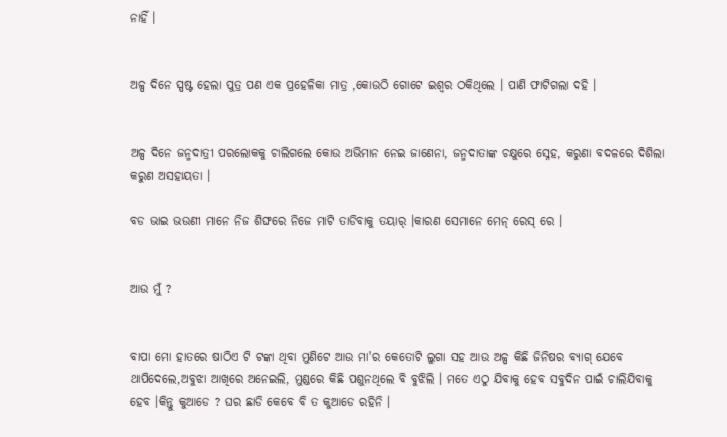ନାହିଁ ।


ଅଳ୍ପ ଦିନେ ସ୍ପଷ୍ଟ ହେଲା ପୁତ୍ର ପଣ ଏକ ପ୍ରହେଳିକା ମାତ୍ର ,କୋଉଠି ଗୋଟେ ଇଶ୍ବର ଠକିଥିଲେ । ପାଣି ଫାଟିଗଲା ଦହି ।


ଅଳ୍ପ ଦିନେ ଜନ୍ମଦାତ୍ରୀ ପରଲୋକକୁ ଚାଲିଗଲେ କୋଉ ଅଭିମାନ ନେଇ ଜାଣେନା, ଜନ୍ମଦାତାଙ୍କ ଚକ୍ଷୁରେ ସ୍ନେହ, କରୁଣା ବଦଳରେ ଦିଶିଲା କରୁଣ ଅସହାୟତା ।

ବଡ ଭାଇ ଭଉଣୀ ମାନେ ନିଜ ଶିଙ୍ଘରେ ନିଜେ ମାଟି ତାଡିବାକୁ ତୟାର୍ ।କାରଣ ସେମାନେ ମେନ୍ ରେସ୍ ରେ ।


ଆଉ ମୁଁ ?


ବାପା ମୋ ହାତରେ ଷାଠିଏ ଟି ଟଙ୍କା ଥିବା ମୁଣିଟେ ଆଉ ମା'ର କେତୋଟି ଲୁଗା ସହ ଆଉ ଅଳ୍ପ କିଛି ଜିନିଷର ବ୍ଯାଗ୍ ଯେବେ ଥାପିଦେଲେ,ଅବୁଝା ଆଖିରେ ଅନେଇଲି, ମୁଣ୍ଡରେ କିଛି ପଶୁନଥିଲେ ବି ବୁଝିଲି । ମତେ ଏଠୁ ଯିବାକୁ ହେବ ସବୁଦିନ ପାଇଁ ଚାଲିଯିବାକୁ ହେବ ।କିନ୍ତୁ କୁଆଡେ ? ଘର ଛାଡି କେବେ ବି ତ କୁଆଡେ ରହିନି ।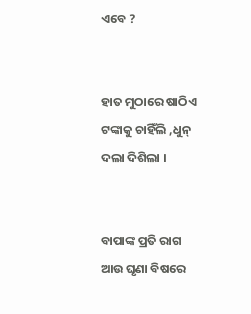ଏବେ ?


ହାତ ମୁଠାରେ ଷାଠିଏ ଟଙ୍କାକୁ ଚାହିଁଲି ,ଧୁନ୍ ଦଲା ଦିଶିଲା ।


ବାପାଙ୍କ ପ୍ରତି ରାଗ ଆଉ ଘୃଣା ବିଷରେ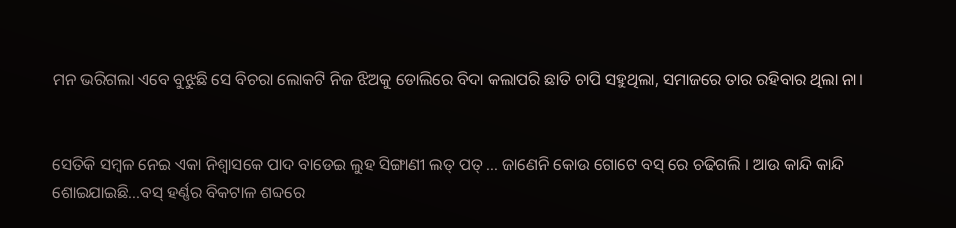ମନ ଭରିଗଲା ଏବେ ବୁଝୁଛି ସେ ବିଚରା ଲୋକଟି ନିଜ ଝିଅକୁ ଡୋଲିରେ ବିଦା କଲାପରି ଛାତି ଚାପି ସହୁଥିଲା, ସମାଜରେ ତାର ରହିବାର ଥିଲା ନା।


ସେତିକି ସମ୍ବଳ ନେଇ ଏକା ନିଶ୍ବାସକେ ପାଦ ବାଡେଇ ଲୁହ ସିଙ୍ଗାଣୀ ଲତ୍ ପତ୍ ... ଜାଣେନି କୋଉ ଗୋଟେ ବସ୍ ରେ ଚଢିଗଲି । ଆଉ କାନ୍ଦି କାନ୍ଦି ଶୋଇଯାଇଛି...ବସ୍ ହର୍ଣ୍ଣର ବିକଟାଳ ଶବ୍ଦରେ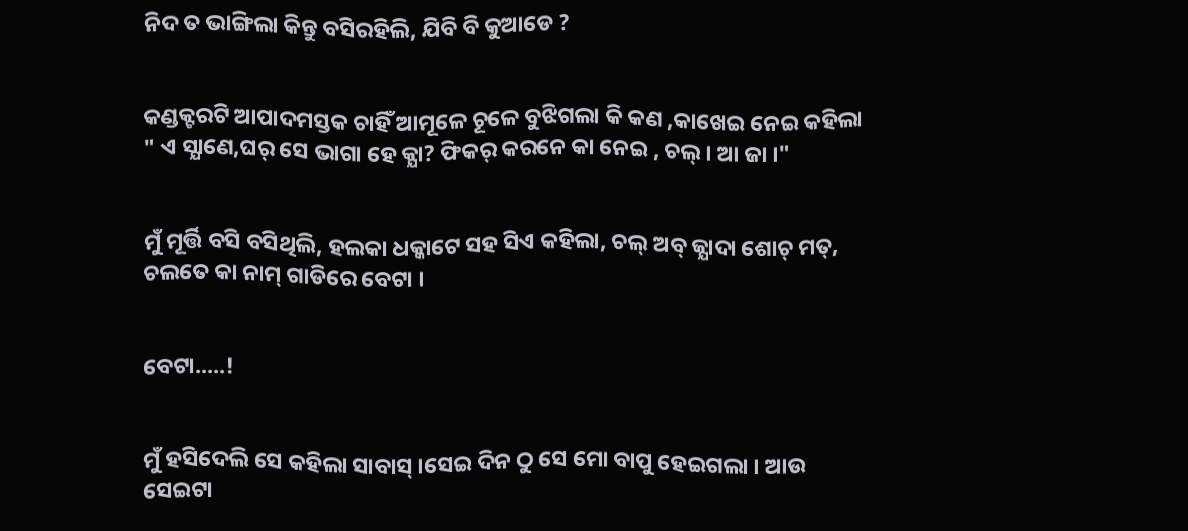ନିଦ ତ ଭାଙ୍ଗିଲା କିନ୍ତୁ ବସିରହିଲି, ଯିବି ବି କୁଆଡେ ?


କଣ୍ଡକ୍ଟରଟି ଆପାଦମସ୍ତକ ଚାହିଁ ଆମୂଳେ ଚୂଳେ ବୁଝିଗଲା କି କଣ ,କାଖେଇ ନେଇ କହିଲା " ଏ ସ୍ଯାଣେ,ଘର୍ ସେ ଭାଗା ହେ କ୍ଯା? ଫିକର୍ କରନେ କା ନେଇ , ଚଲ୍ । ଆ ଜା ।"


ମୁଁ ମୂର୍ତ୍ତି ବସି ବସିଥିଲି, ହଲକା ଧକ୍କାଟେ ସହ ସିଏ କହିଲା, ଚଲ୍ ଅବ୍ ଜ୍ଯାଦା ଶୋଚ୍ ମତ୍, ଚଲତେ କା ନାମ୍ ଗାଡିରେ ବେଟା ।


ବେଟା.....!


ମୁଁ ହସିଦେଲି ସେ କହିଲା ସାବାସ୍ ।ସେଇ ଦିନ ଠୁ ସେ ମୋ ବାପୁ ହେଇଗଲା । ଆଉ ସେଇଟା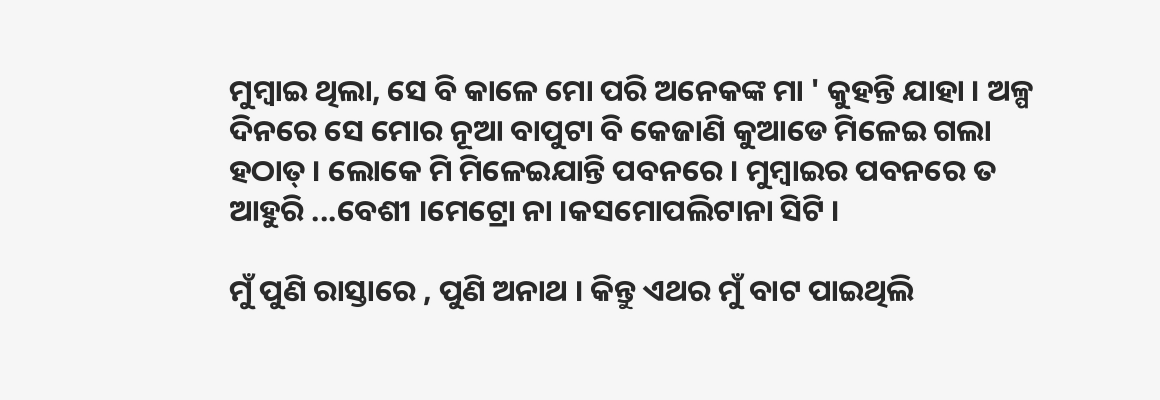ମୁମ୍ବାଇ ଥିଲା, ସେ ବି କାଳେ ମୋ ପରି ଅନେକଙ୍କ ମା ' କୁହନ୍ତି ଯାହା । ଅଳ୍ପ ଦିନରେ ସେ ମୋର ନୂଆ ବାପୁଟା ବି କେଜାଣି କୁଆଡେ ମିଳେଇ ଗଲା ହଠାତ୍ । ଲୋକେ ମି ମିଳେଇଯାନ୍ତି ପବନରେ । ମୁମ୍ବାଇର ପବନରେ ତ ଆହୁରି ...ବେଶୀ ।ମେଟ୍ରୋ ନା ।କସମୋପଲିଟାନା ସିଟି ।

ମୁଁ ପୁଣି ରାସ୍ତାରେ , ପୁଣି ଅନାଥ । କିନ୍ତୁ ଏଥର ମୁଁ ବାଟ ପାଇଥିଲି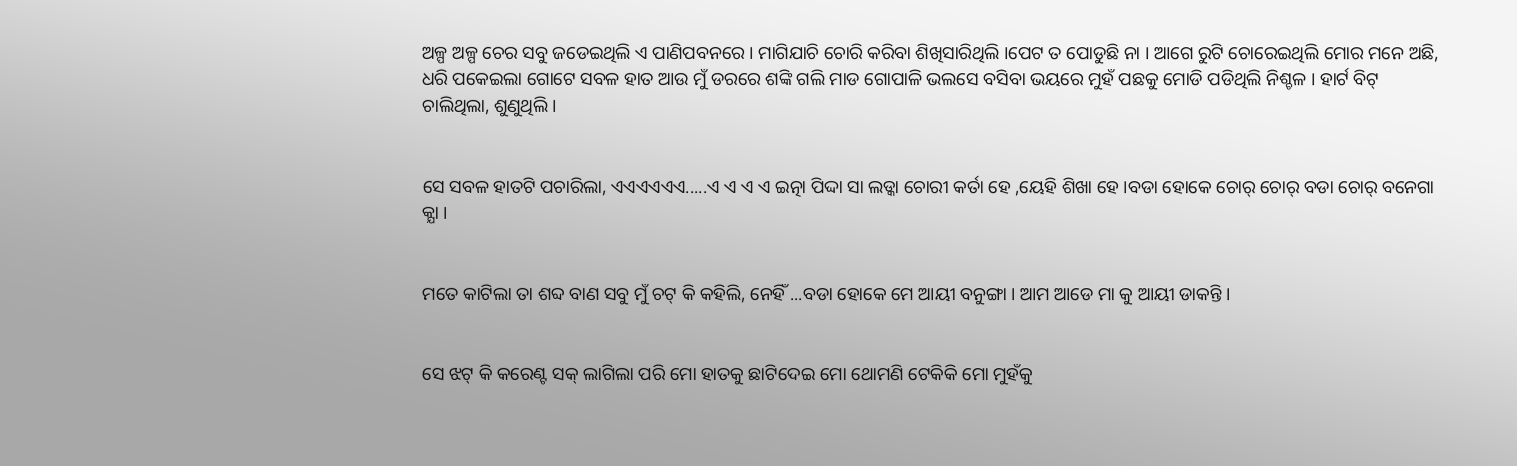ଅଳ୍ପ ଅଳ୍ପ ଚେର ସବୁ ଜଡେଇଥିଲି ଏ ପାଣିପବନରେ । ମାଗିଯାଚି ଚୋରି କରିବା ଶିଖିସାରିଥିଲି ।ପେଟ ତ ପୋଡୁଛି ନା । ଆଗେ ରୁଟି ଚୋରେଇଥିଲି ମୋର ମନେ ଅଛି, ଧରି ପକେଇଲା ଗୋଟେ ସବଳ ହାତ ଆଉ ମୁଁ ଡରରେ ଶଙ୍କି ଗଲି ମାଡ ଗୋପାଳି ଭଲସେ ବସିବା ଭୟରେ ମୁହଁ ପଛକୁ ମୋଡି ପଡିଥିଲି ନିଶ୍ଚଳ । ହାର୍ଟ ବିଟ୍ ଚାଲିଥିଲା, ଶୁଣୁଥିଲି ।


ସେ ସବଳ ହାତଟି ପଚାରିଲା, ଏଏଏଏଏଏ.....ଏ ଏ ଏ ଏ ଇତ୍ନା ପିଦ୍ଦା ସା ଲଡ୍କା ଚୋରୀ କର୍ତା ହେ ,ୟେହି ଶିଖା ହେ ।ବଡା ହୋକେ ଚୋର୍ ଚୋର୍ ବଡା ଚୋର୍ ବନେଗା କ୍ଯା ।


ମତେ କାଟିଲା ତା ଶବ୍ଦ ବାଣ ସବୁ ମୁଁ ଚଟ୍ କି କହିଲି, ନେହିଁ ...ବଡା ହୋକେ ମେ ଆୟୀ ବନୁଙ୍ଗା । ଆମ ଆଡେ ମା କୁ ଆୟୀ ଡାକନ୍ତି ।


ସେ ଝଟ୍ କି କରେଣ୍ଟ ସକ୍ ଲାଗିଲା ପରି ମୋ ହାତକୁ ଛାଟିଦେଇ ମୋ ଥୋମଣି ଟେକିକି ମୋ ମୁହଁକୁ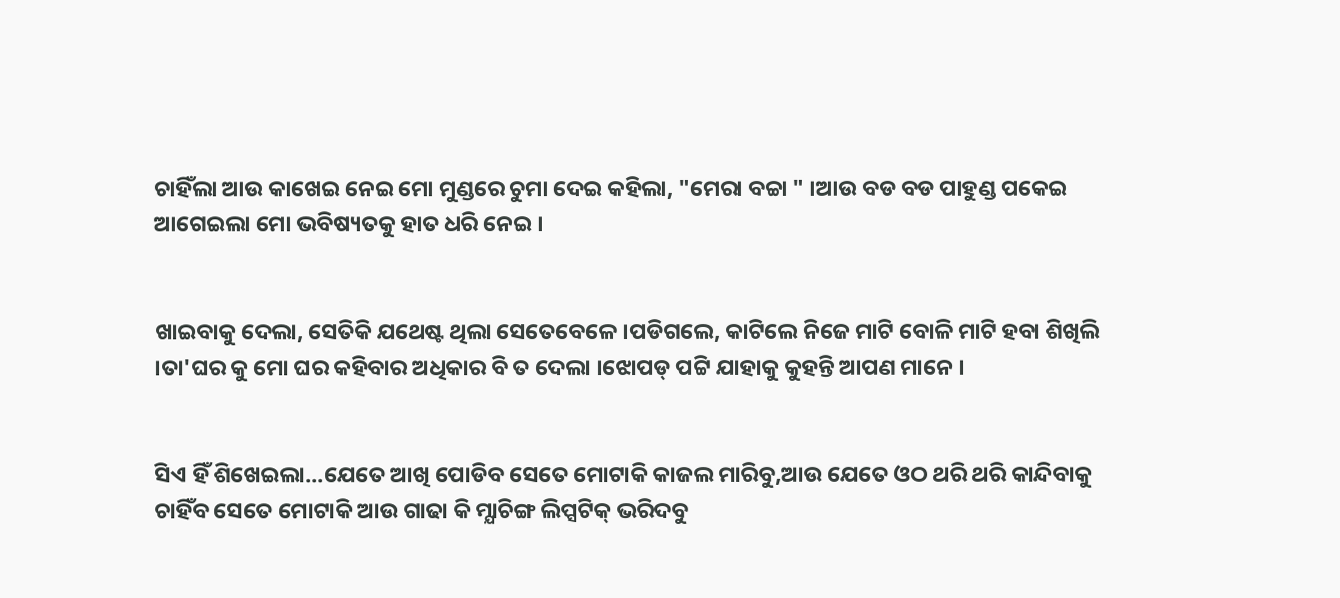ଚାହିଁଲା ଆଉ କାଖେଇ ନେଇ ମୋ ମୁଣ୍ଡରେ ଚୁମା ଦେଇ କହିଲା, "ମେରା ବଚ୍ଚା " ।ଆଉ ବଡ ବଡ ପାହୁଣ୍ଡ ପକେଇ ଆଗେଇଲା ମୋ ଭବିଷ୍ୟତକୁ ହାତ ଧରି ନେଇ ।


ଖାଇବାକୁ ଦେଲା, ସେତିକି ଯଥେଷ୍ଟ ଥିଲା ସେତେବେଳେ ।ପଡିଗଲେ, କାଟିଲେ ନିଜେ ମାଟି ବୋଳି ମାଟି ହବା ଶିଖିଲି ।ତା'ଘର କୁ ମୋ ଘର କହିବାର ଅଧିକାର ବି ତ ଦେଲା ।ଝୋପଡ୍ ପଟ୍ଟି ଯାହାକୁ କୁହନ୍ତି ଆପଣ ମାନେ ।


ସିଏ ହିଁ ଶିଖେଇଲା...ଯେତେ ଆଖି ପୋଡିବ ସେତେ ମୋଟାକି କାଜଲ ମାରିବୁ,ଆଉ ଯେତେ ଓଠ ଥରି ଥରି କାନ୍ଦିବାକୁ ଚାହିଁବ ସେତେ ମୋଟାକି ଆଉ ଗାଢା କି ମ୍ଯାଚିଙ୍ଗ ଲିପ୍ସଟିକ୍ ଭରିଦବୁ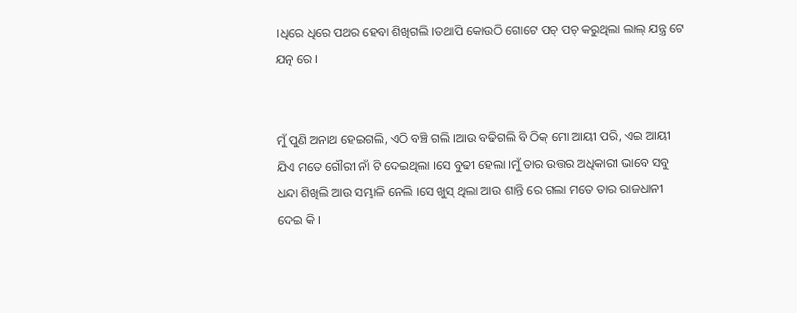।ଧିରେ ଧିରେ ପଥର ହେବା ଶିଖିଗଲି ।ତଥାପି କୋଉଠି ଗୋଟେ ପଚ୍ ପଚ୍ କରୁଥିଲା ଲାଲ୍ ଯନ୍ତ୍ର ଟେ ଯତ୍ନ ରେ ।


ମୁଁ ପୁଣି ଅନାଥ ହେଇଗଲି, ଏଠି ବଞ୍ଚି ଗଲି ।ଆଉ ବଢିଗଲି ବି ଠିକ୍ ମୋ ଆୟୀ ପରି, ଏଇ ଆୟୀ ଯିଏ ମତେ ଗୌରୀ ନାଁ ଟି ଦେଇଥିଲା ।ସେ ବୁଢୀ ହେଲା ।ମୁଁ ତାର ଉତ୍ତର ଅଧିକାରୀ ଭାବେ ସବୁ ଧନ୍ଦା ଶିଖିଲି ଆଉ ସମ୍ଭାଳି ନେଲି ।ସେ ଖୁସ୍ ଥିଲା ଆଉ ଶାନ୍ତି ରେ ଗଲା ମତେ ତାର ରାଜଧାନୀ ଦେଇ କି ।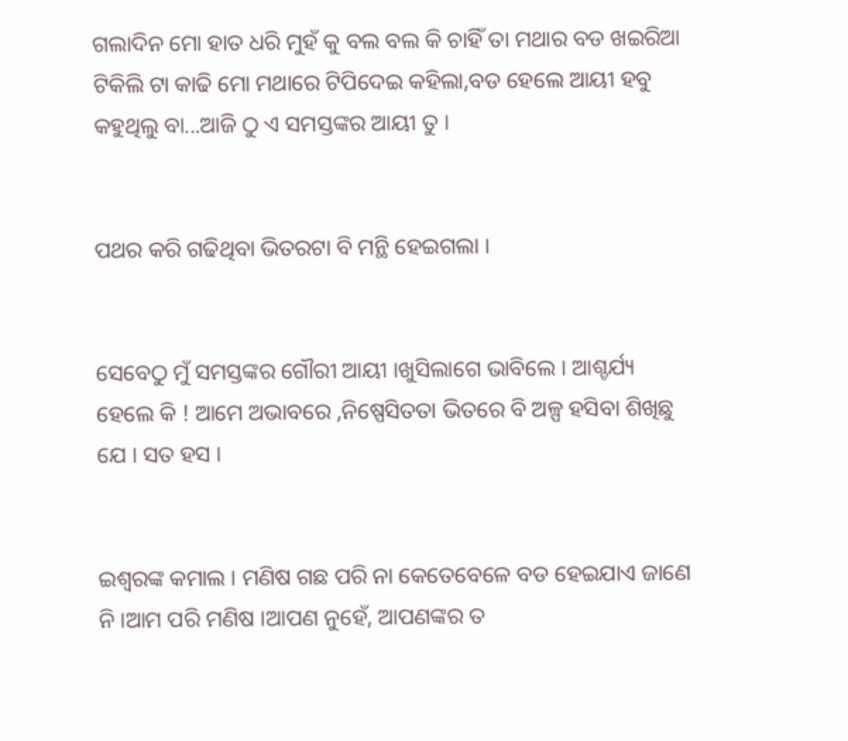ଗଲାଦିନ ମୋ ହାତ ଧରି ମୁହଁ କୁ ବଲ ବଲ କି ଚାହିଁ ତା ମଥାର ବଡ ଖଇରିଆ ଟିକିଲି ଟା କାଢି ମୋ ମଥାରେ ଟିପିଦେଇ କହିଲା,ବଡ ହେଲେ ଆୟୀ ହବୁ କହୁଥିଲୁ ବା...ଆଜି ଠୁ ଏ ସମସ୍ତଙ୍କର ଆୟୀ ତୁ ।


ପଥର କରି ଗଢିଥିବା ଭିତରଟା ବି ମନ୍ଥି ହେଇଗଲା ।


ସେବେଠୁ ମୁଁ ସମସ୍ତଙ୍କର ଗୌରୀ ଆୟୀ ।ଖୁସିଲାଗେ ଭାବିଲେ । ଆଶ୍ଚର୍ଯ୍ୟ ହେଲେ କି ! ଆମେ ଅଭାବରେ ,ନିଷ୍ପେସିତତା ଭିତରେ ବି ଅଳ୍ପ ହସିବା ଶିଖିଛୁ ଯେ । ସତ ହସ ।


ଇଶ୍ବରଙ୍କ କମାଲ । ମଣିଷ ଗଛ ପରି ନା କେତେବେଳେ ବଡ ହେଇଯାଏ ଜାଣେ ନି ।ଆମ ପରି ମଣିଷ ।ଆପଣ ନୁହେଁ, ଆପଣଙ୍କର ତ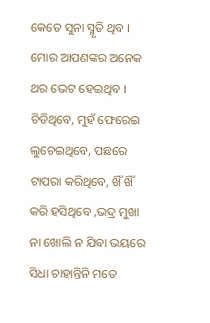କେତେ ସୁନା ସ୍ମୃତି ଥିବ । ମୋର ଆପଣଙ୍କର ଅନେକ ଥର ଭେଟ ହେଇଥିବ । ଚିଡିଥିବେ, ମୁହଁ ଫେରେଇ ଲୁଚେଇଥିବେ, ପଛରେ ଟାପରା କରିଥିବେ, ଖିଁ ଖିଁ କରି ହସିଥିବେ ,ଭଦ୍ର ମୁଖା ନା ଖୋଲି ନ ଯିବା ଭୟରେ ସିଧା ଚାହାନ୍ତିନି ମତେ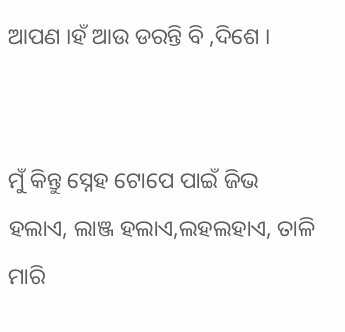ଆପଣ ।ହଁ ଆଉ ଡରନ୍ତି ବି ,ଦିଶେ ।


ମୁଁ କିନ୍ତୁ ସ୍ନେହ ଟୋପେ ପାଇଁ ଜିଭ ହଲାଏ, ଲାଞ୍ଜ ହଲାଏ,ଲହଲହାଏ, ତାଳି ମାରି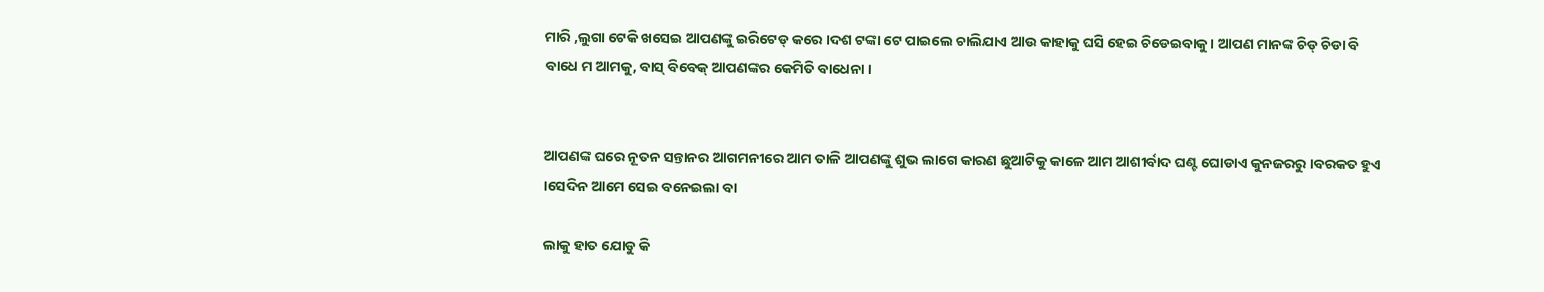ମାରି ,ଲୁଗା ଟେକି ଖସେଇ ଆପଣଙ୍କୁ ଇରିଟେଡ୍ କରେ ।ଦଶ ଟଙ୍କା ଟେ ପାଇଲେ ଚାଲିଯାଏ ଆଉ କାହାକୁ ଘସି ହେଇ ଚିଡେଇବାକୁ । ଆପଣ ମାନଙ୍କ ଚିଡ୍ ଚିଡା ବି ବାଧେ ମ ଆମକୁ, ବାସ୍ ବିବେକ୍ ଆପଣଙ୍କର କେମିତି ବାଧେନା ।


ଆପଣଙ୍କ ଘରେ ନୂତନ ସନ୍ତାନର ଆଗମନୀରେ ଆମ ତାଳି ଆପଣଙ୍କୁ ଶୁଭ ଲାଗେ କାରଣ ଛୁଆଟିକୁ କାଳେ ଆମ ଆଶୀର୍ବାଦ ଘଣ୍ଟ ଘୋଡାଏ କୁନଜରରୁ ।ବରକତ ହୁଏ ।ସେଦିନ ଆମେ ସେଇ ବନେଇଲା ବା

ଲାକୁ ହାତ ଯୋଡୁ କି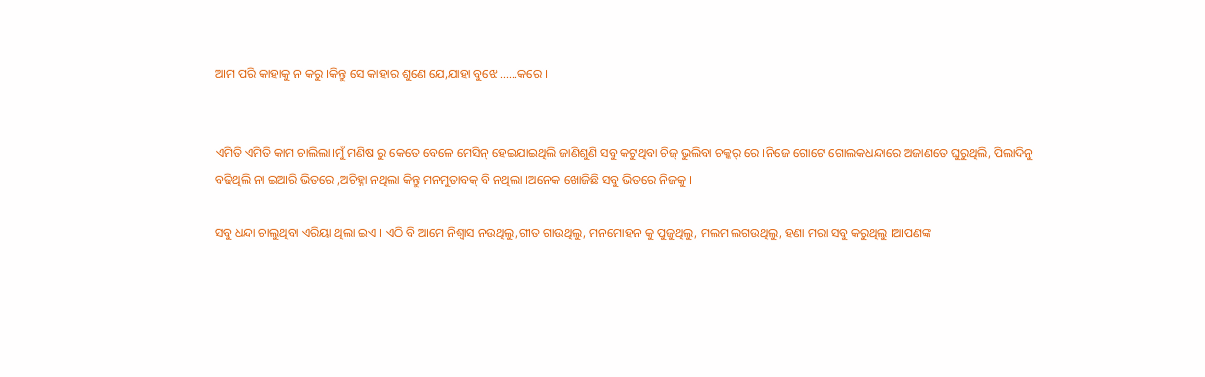ଆମ ପରି କାହାକୁ ନ କରୁ ।କିନ୍ତୁ ସେ କାହାର ଶୁଣେ ଯେ,ଯାହା ବୁଝେ ......କରେ ।


ଏମିତି ଏମିତି କାମ ଚାଲିଲା।ମୁଁ ମଣିଷ ରୁ କେତେ ବେଳେ ମେସିନ୍ ହେଇଯାଇଥିଲି ଜାଣିଶୁଣି ସବୁ କଟୁଥିବା ଚିଜ୍ ଭୁଲିବା ଚକ୍କର୍ ରେ ।ନିଜେ ଗୋଟେ ଗୋଲକଧନ୍ଦାରେ ଅଜାଣତେ ଘୁରୁଥିଲି, ପିଲାଦିନୁ ବଢିଥିଲି ନା ଇଆରି ଭିତରେ ,ଅଚିହ୍ନା ନଥିଲା କିନ୍ତୁ ମନମୁତାବକ୍ ବି ନଥିଲା ।ଅନେକ ଖୋଜିଛି ସବୁ ଭିତରେ ନିଜକୁ ।

ସବୁ ଧନ୍ଦା ଚାଲୁଥିବା ଏରିୟା ଥିଲା ଇଏ । ଏଠି ବି ଆମେ ନିଶ୍ବାସ ନଉଥିଲୁ,ଗୀତ ଗାଉଥିଲୁ, ମନମୋହନ କୁ ପୁଜୁଥିଲୁ, ମଲମ ଲଗଉଥିଲୁ, ହଣା ମରା ସବୁ କରୁଥିଲୁ ।ଆପଣଙ୍କ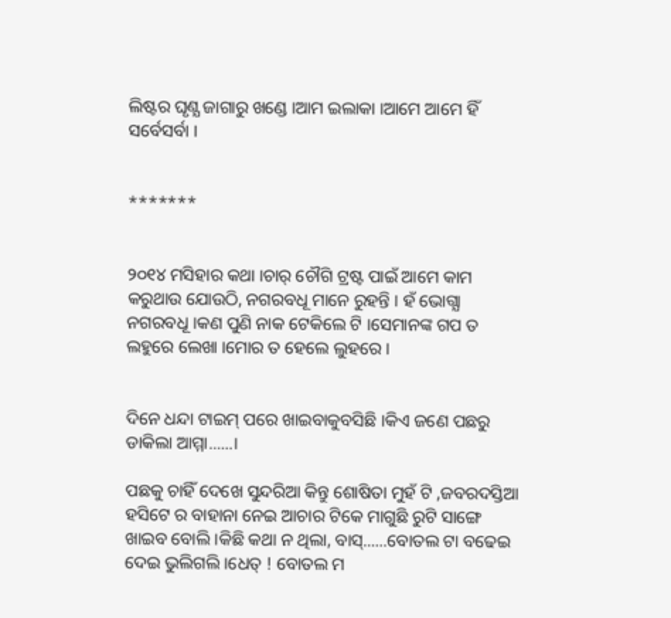ଲିଷ୍ଟର ଘୃଣ୍ଯ ଜାଗାରୁ ଖଣ୍ଡେ ।ଆମ ଇଲାକା ।ଆମେ ଆମେ ହିଁ ସର୍ବେସର୍ବା ।


*******


୨୦୧୪ ମସିହାର କଥା ।ଚାର୍ ଚୌଗି ଟ୍ରଷ୍ଟ ପାଇଁ ଆମେ କାମ କରୁଥାଉ ଯୋଉଠି, ନଗରବଧୂ ମାନେ ରୁହନ୍ତି । ହଁ ଭୋଗ୍ଯା ନଗରବଧୂ ।କଣ ପୁଣି ନାକ ଟେକିଲେ ଟି ।ସେମାନଙ୍କ ଗପ ତ ଲହୁରେ ଲେଖା ।ମୋର ତ ହେଲେ ଲୁହରେ ।


ଦିନେ ଧନ୍ଦା ଟାଇମ୍ ପରେ ଖାଇବାକୁବସିଛି ।କିଏ ଜଣେ ପଛରୁ ଡାକିଲା ଆମ୍ମା......।

ପଛକୁ ଚାହିଁ ଦେଖେ ସୁନ୍ଦରିଆ କିନ୍ତୁ ଶୋଷିତା ମୁହଁ ଟି ,ଜବରଦସ୍ତିଆ ହସିଟେ ର ବାହାନା ନେଇ ଆଚାର ଟିକେ ମାଗୁଛି ରୁଟି ସାଙ୍ଗେ ଖାଇବ ବୋଲି ।କିଛି କଥା ନ ଥିଲା, ବାସ୍......ବୋତଲ ଟା ବଢେଇ ଦେଇ ଭୁଲିଗଲି ।ଧେତ୍ ! ବୋତଲ ମ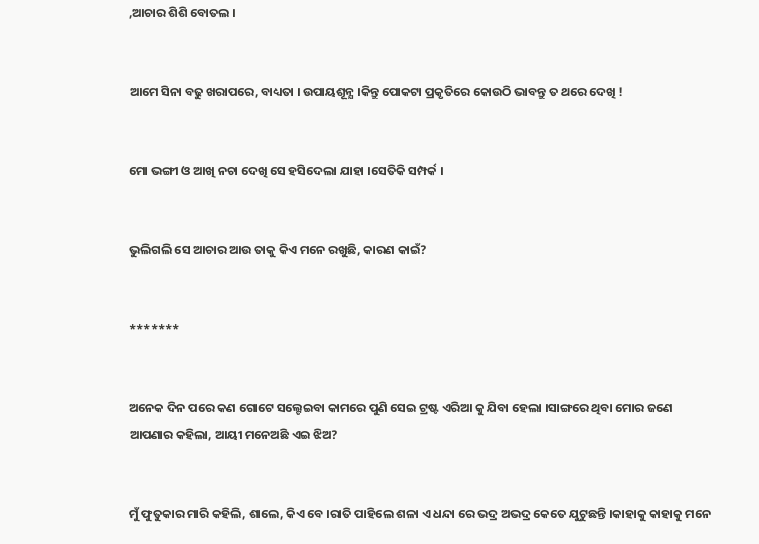,ଆଚାର ଶିଶି ବୋତଲ ।


ଆମେ ସିନା ବଢୁ ଖରାପରେ, ବାଧ୍ୟତା । ଉପାୟଶୂନ୍ଯ ।କିନ୍ତୁ ପୋକଟା ପ୍ରକୃତିରେ କୋଉଠି ଭାବନ୍ତୁ ତ ଥରେ ଦେଖି !


ମୋ ଭଙ୍ଗୀ ଓ ଆଖି ନଚା ଦେଖି ସେ ହସିଦେଲା ଯାହା ।ସେତିକି ସମ୍ପର୍କ ।


ଭୁଲିଗଲି ସେ ଆଚାର ଆଉ ତାକୁ କିଏ ମନେ ରଖୁଛି, କାରଣ କାଇଁ?


*******


ଅନେକ ଦିନ ପରେ କଣ ଗୋଟେ ସଲ୍ଟେଇବା କାମରେ ପୁଣି ସେଇ ଟ୍ରଷ୍ଟ ଏରିଆ କୁ ଯିବା ହେଲା ।ସାଙ୍ଗରେ ଥିବା ମୋର ଜଣେ ଆପଣାର କହିଲା, ଆୟୀ ମନେଅଛି ଏଇ ଝିଅ?


ମୁଁ ଫୁତୁକାର ମାରି କହିଲି, ଶାଲେ, କିଏ ବେ ।ରାତି ପାହିଲେ ଶଳା ଏ ଧନ୍ଦା ରେ ଭଦ୍ର ଅଭଦ୍ର କେତେ ଯୁଟୁଛନ୍ତି ।କାହାକୁ କାହାକୁ ମନେ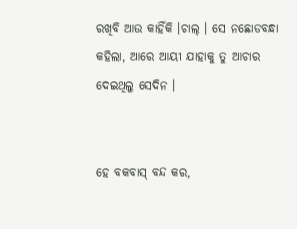ରଖିବି ଆଉ କାହିଁକି ।ଚାଲ୍ । ସେ ନଛୋଡବନ୍ଧା କହିଲା, ଆରେ ଆୟୀ ଯାହାକୁ ତୁ ଆଚାର ଦେଇଥିଲୁ ସେଦିନ ।


ହେ ବକବାସ୍ ବନ୍ଦ କର,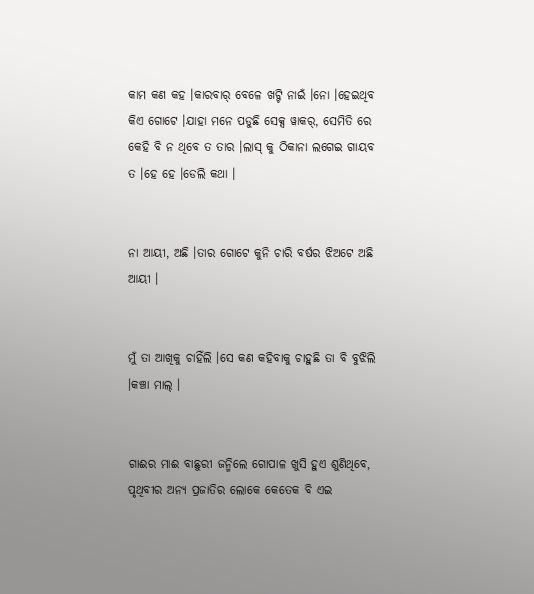କାମ କଣ କହ ।କାରବାର୍ ବେଳେ ଖଟ୍ଟି ନାଇଁ ।ନୋ ।ହେଇଥିବ କିଏ ଗୋଟେ ।ଯାହା ମନେ ପଡୁଛି ସେକ୍ସ ୱାକର୍, ସେମିତି ରେ କେହି ବି ନ ଥିବେ ତ ତାର ।ଲାସ୍ କୁ ଠିକାନା ଲଗେଇ ଗାୟବ ତ ।ହେ ହେ ।ଡେଲି କଥା ।


ନା ଆୟୀ, ଅଛି ।ତାର ଗୋଟେ କୁନି ଚାରି ବର୍ଷର ଝିଅଟେ ଅଛି ଆୟୀ ।


ମୁଁ ତା ଆଖିକୁ ଚାହିଁଲି ।ସେ କଣ କହିବାକୁ ଚାହୁଛି ତା ବି ବୁଝିଲି ।କଞ୍ଚା ମାଲ୍ ।


ଗାଈର ମାଈ ବାଛୁରୀ ଜନ୍ମିଲେ ଗୋପାଳ ଖୁସି ହୁଏ ଶୁଣିଥିବେ, ପୃଥିବୀର ଅନ୍ୟ ପ୍ରଜାତିର ଲୋକେ କେତେକ ବି ଏଇ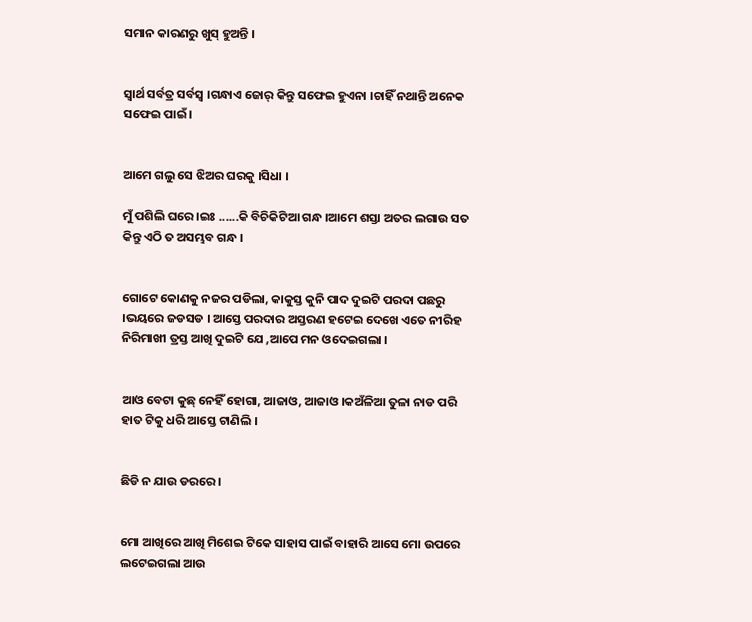ସମାନ କାରଣରୁ ଖୁସ୍ ହୁଅନ୍ତି ।


ସ୍ବାର୍ଥ ସର୍ବତ୍ର ସର୍ବସ୍ଵ ।ଗନ୍ଧାଏ ଜୋର୍ କିନ୍ତୁ ସଫେଇ ହୁଏନା ।ଚାହିଁ ନଥାନ୍ତି ଅନେକ ସଫେଇ ପାଇଁ ।


ଆମେ ଗଲୁ ସେ ଝିଅର ଘରକୁ ।ସିଧା ।

ମୁଁ ପଶିଲି ଘରେ ।ଇଃ ......କି ବିଚିକିଟିଆ ଗନ୍ଧ ।ଆମେ ଶସ୍ତା ଅତର ଲଗାଉ ସତ କିନ୍ତୁ ଏଠି ତ ଅସମ୍ଭବ ଗନ୍ଧ ।


ଗୋଟେ କୋଣକୁ ନଜର ପଡିଲା, କାକୁସ୍ତ କୁନି ପାଦ ଦୁଇଟି ପରଦା ପଛରୁ ।ଭୟରେ ଜଡସଡ । ଆସ୍ତେ ପରଦାର ଅସ୍ତରଣ ହଟେଇ ଦେଖେ ଏତେ ନୀରିହ ନିରିମାଖୀ ତ୍ରସ୍ତ ଆଖି ଦୁଇଟି ଯେ ,ଆପେ ମନ ଓଦେଇଗଲା ।


ଆଓ ବେଟା କୁଛ୍ ନେହିଁ ହୋଗା, ଆଜାଓ, ଆଜାଓ ।କଅଁଳିଆ ତୁଳା ନାଡ ପରି ହାତ ଟିକୁ ଧରି ଆସ୍ତେ ଟାଣିଲି ।


ଛିଡି ନ ଯାଉ ଡରରେ ।


ମୋ ଆଖିରେ ଆଖି ମିଶେଇ ଟିକେ ସାହାସ ପାଇଁ ବାହାରି ଆସେ ମୋ ଉପରେ ଲଟେଇଗଲା ଆଉ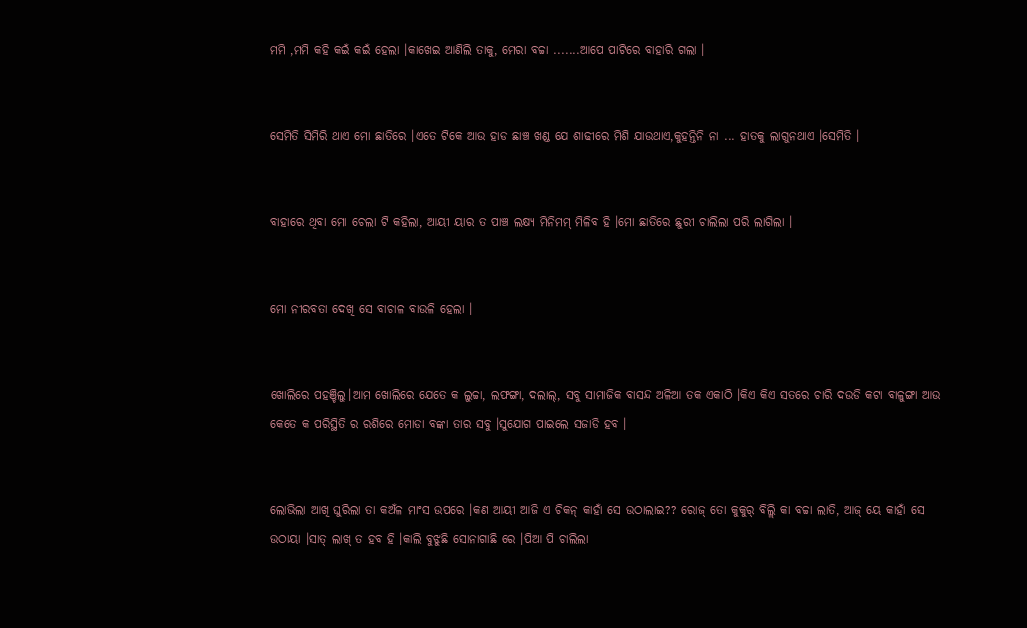ମମି ,ମମି କହି କଇଁ କଇଁ ହେଲା ।କାଖେଇ ଆଣିଲି ତାକୁ, ମେରା ବଚ୍ଚା .......ଆପେ ପାଟିରେ ବାହାରି ଗଲା ।


ସେମିତି ସିମିରି ଥାଏ ମୋ ଛାତିରେ ।ଏତେ ଟିକେ ଆଉ ହାଡ ଛାଞ୍ଚ ଖଣ୍ଡ ଯେ ଶାଢୀରେ ମିଶି ଯାଉଥାଏ,କୁହନ୍ତିନି ନା ... ହାତକୁ ଲାଗୁନଥାଏ ।ସେମିତି ।


ବାହାରେ ଥିବା ମୋ ଚେଲା ଟି କହିଲା, ଆୟୀ ୟାର ତ ପାଞ୍ଚ ଲକ୍ଷ୍ଯ ମିନିମମ୍ ମିଳିବ ହି ।ମୋ ଛାତିରେ ଛୁରୀ ଚାଲିଲା ପରି ଲାଗିଲା ।


ମୋ ନୀରବତା ଦେଖି ସେ ବାଚାଳ ବାଉଳି ହେଲା ।


ଖୋଲିରେ ପହଞ୍ଚିଲୁ।ଆମ ଖୋଲିରେ ଯେତେ କ ଲୁଚ୍ଚା, ଲଫଙ୍ଗା, ଦଲାଲ୍, ସବୁ ସାମାଜିକ ବାସନ୍ଦ ଅଳିଆ ତକ ଏକାଠି ।କିଏ କିଏ ସତରେ ଚାରି ଦଉଡି କଟା ବାଳୁଙ୍ଗା ଆଉ କେତେ କ ପରିସ୍ଥିତି ର ରଶିରେ ମୋଡା ବଙ୍କା ତାର ସବୁ ।ସୁଯୋଗ ପାଇଲେ ସଜାଡି ହବ ।


ଲୋଭିଲା ଆଖି ଘୁରିଲା ତା କଅଁଳ ମାଂସ ଉପରେ ।କଣ ଆୟୀ ଆଜି ଏ ଚିକନ୍ କାହାଁ ସେ ଉଠାଲାଇ?? ରୋଜ୍ ତୋ କୁକୁର୍ ବିଲ୍ଲି କା ବଚ୍ଚା ଲାତି, ଆଜ୍ ୟେ କାହାଁ ସେ ଉଠାୟା ।ସାତ୍ ଲାଖ୍ ତ ହବ ହି ।କାଲି ବୁଝୁଛି ସୋନାଗାଛି ରେ ।ପିଆ ପି ଚାଲିଲା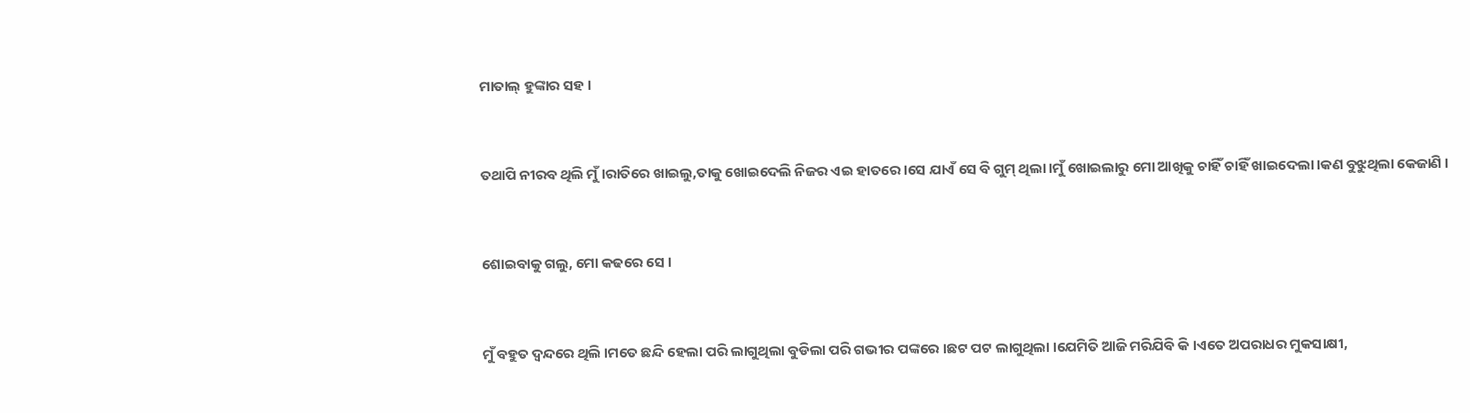ମାତାଲ୍ ହୁଙ୍କାର ସହ ।


ତଥାପି ନୀରବ ଥିଲି ମୁଁ ।ରାତିରେ ଖାଇଲୁ,ତାକୁ ଖୋଇଦେଲି ନିଜର ଏଇ ହାତରେ ।ସେ ଯାଏଁ ସେ ବି ଗୁମ୍ ଥିଲା ।ମୁଁ ଖୋଇଲାରୁ ମୋ ଆଖିକୁ ଚାହିଁ ଚାହିଁ ଖାଇଦେଲା ।କଣ ବୁଝୁଥିଲା କେଜାଣି ।


ଶୋଇବାକୁ ଗଲୁ, ମୋ କଢରେ ସେ ।


ମୁଁ ବହୁତ ଦ୍ବନ୍ଦରେ ଥିଲି ।ମତେ ଛନ୍ଦି ହେଲା ପରି ଲାଗୁଥିଲା ବୁଡିଲା ପରି ଗଭୀର ପଙ୍କରେ ।ଛଟ ପଟ ଲାଗୁଥିଲା ।ଯେମିତି ଆଜି ମରିଯିବି କି ।ଏତେ ଅପରାଧର ମୁକସାକ୍ଷୀ,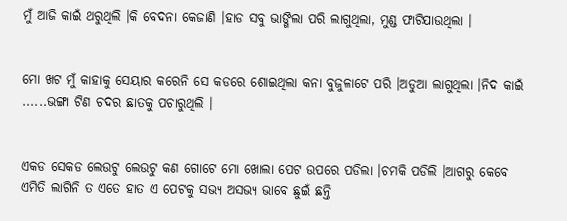ମୁଁ ଆଜି କାଇଁ ଥରୁଥିଲି ।କି ବେଦନା କେଜାଣି ।ହାଡ ସବୁ ଭାଙ୍ଗିଲା ପରି ଲାଗୁଥିଲା, ମୁଣ୍ଡ ଫାଟିଯାଉଥିଲା ।


ମୋ ଖଟ ମୁଁ କାହାକୁ ସେୟାର କରେନି ସେ କଡରେ ଶୋଇଥିଲା କନା ବୁଜୁଳାଟେ ପରି ।ଅଡୁଆ ଲାଗୁଥିଲା ।ନିଦ କାଇଁ ......ଭଙ୍ଗା ଟିଣ ଚଦର ଛାତକୁ ପଚାରୁଥିଲି ।


ଏକଡ ସେକଡ ଲେଉଟୁ ଲେଉଟୁ କଣ ଗୋଟେ ମୋ ଖୋଲା ପେଟ ଉପରେ ପଡିଲା ।ଚମକି ପଡିଲି ।ଆଗରୁ କେବେ ଏମିତି ଲାଗିନି ତ ଏତେ ହାତ ଏ ପେଟକୁ ସଭ୍ଯ ଅସଭ୍ଯ ଭାବେ ଛୁଇଁ ଛନ୍ତି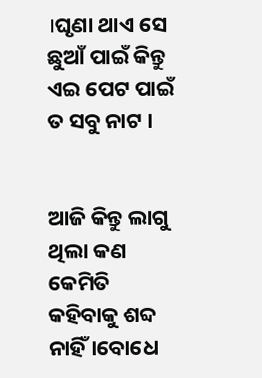।ଘୃଣା ଥାଏ ସେ ଛୁଆଁ ପାଇଁ କିନ୍ତୁ ଏଇ ପେଟ ପାଇଁ ତ ସବୁ ନାଟ ।


ଆଜି କିନ୍ତୁ ଲାଗୁ ଥିଲା କଣ କେମିତି କହିବାକୁ ଶବ୍ଦ ନାହିଁ ।ବୋଧେ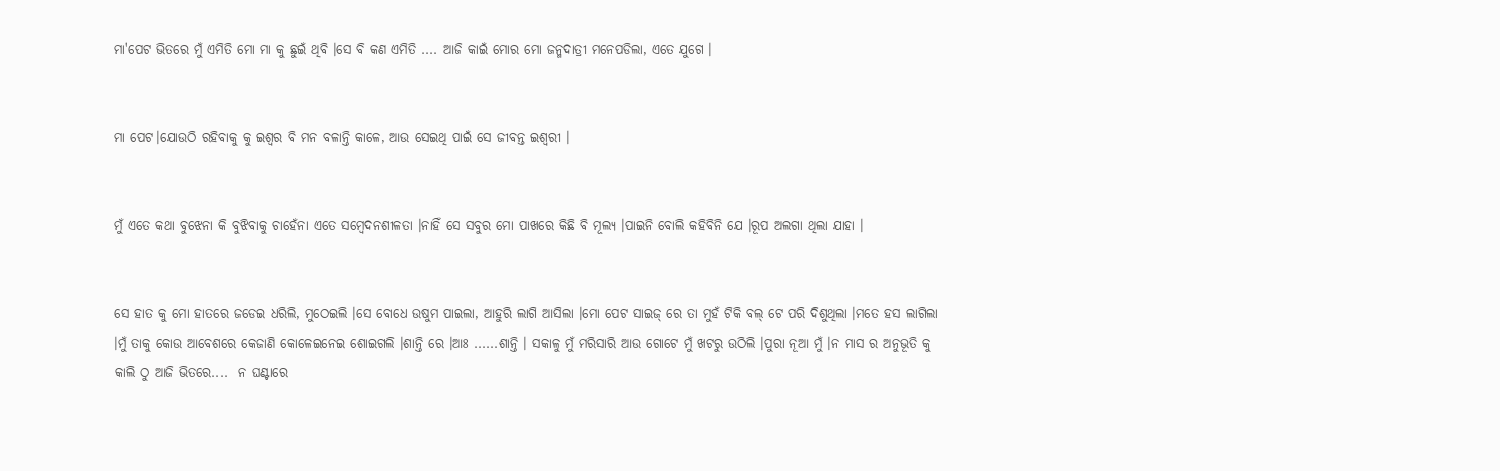ମା'ପେଟ ଭିତରେ ମୁଁ ଏମିତି ମୋ ମା କୁ ଛୁଇଁ ଥିବି ।ସେ ବି କଣ ଏମିତି .... ଆଜି କାଇଁ ମୋର ମୋ ଜନ୍ମଦାତ୍ରୀ ମନେପଡିଲା, ଏତେ ଯୁଗେ ।


ମା ପେଟ।ଯୋଉଠି ରହିବାକୁ କୁ ଇଶ୍ବର ବି ମନ ବଳାନ୍ତି କାଳେ, ଆଉ ସେଇଥି ପାଇଁ ସେ ଜୀବନ୍ତ ଇଶ୍ବରୀ ।


ମୁଁ ଏତେ କଥା ବୁଝେନା କି ବୁଝିବାକୁ ଚାହେଁନା ଏତେ ସମ୍ବେଦନଶୀଳତା ।ନାହିଁ ସେ ସବୁର ମୋ ପାଖରେ କିଛି ବି ମୂଲ୍ଯ ।ପାଇନି ବୋଲି କହିବିନି ଯେ ।ରୂପ ଅଲଗା ଥିଲା ଯାହା ।


ସେ ହାତ କୁ ମୋ ହାତରେ ଜଡେଇ ଧରିଲି, ମୁଠେଇଲି ।ସେ ବୋଧେ ଉଷୁମ ପାଇଲା, ଆହୁରି ଲାଗି ଆସିଲା ।ମୋ ପେଟ ସାଇଜ୍ ରେ ତା ମୁହଁ ଟିକି ବଲ୍ ଟେ ପରି ଦିଶୁଥିଲା ।ମତେ ହସ ଲାଗିଲା ।ମୁଁ ତାକୁ କୋଉ ଆବେଶରେ କେଜାଣି କୋଳେଇନେଇ ଶୋଇଗଲି ।ଶାନ୍ତି ରେ ।ଆଃ ......ଶାନ୍ତି । ସକାଳୁ ମୁଁ ମରିସାରି ଆଉ ଗୋଟେ ମୁଁ ଖଟରୁ ଉଠିଲି ।ପୁରା ନୂଆ ମୁଁ ।ନ ମାସ ର ଅନୁଭୂତି କୁ କାଲି ଠୁ ଆଜି ଭିତରେ....  ନ ଘଣ୍ଟାରେ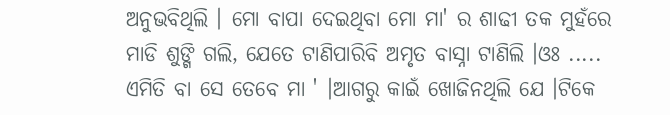ଅନୁଭବିଥିଲି । ମୋ ବାପା ଦେଇଥିବା ମୋ ମା' ର ଶାଢୀ ତକ ମୁହଁରେ ମାଡି ଶୁଙ୍ଗି ଗଲି, ଯେତେ ଟାଣିପାରିବି ଅମୃତ ବାସ୍ନା ଟାଣିଲି ।ଓଃ ..... ଏମିତି ବା ସେ ତେବେ ମା ' ।ଆଗରୁ କାଇଁ ଖୋଜିନଥିଲି ଯେ ।ଟିକେ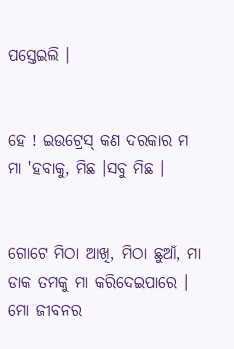ପସ୍ତେଇଲି ।


ହେ ! ଇଉଟ୍ରେସ୍ କଣ ଦରକାର ମ ମା 'ହବାକୁ, ମିଛ ।ସବୁ ମିଛ ।


ଗୋଟେ ମିଠା ଆଖି, ମିଠା ଛୁଆଁ, ମା ଡାକ ତମକୁ ମା କରିଦେଇପାରେ । ମୋ ଜୀବନର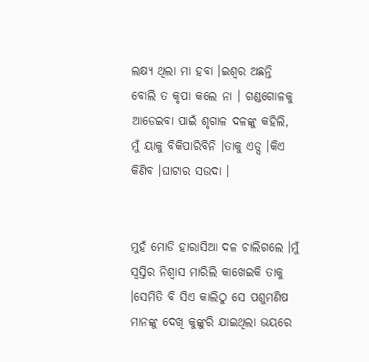ଲକ୍ଷ୍ୟ ଥିଲା ମା ହବା ।ଇଶ୍ବର ଅଛନ୍ତି ବୋଲି ତ କୃପା କଲେ ନା । ଗଣ୍ଡଗୋଳକୁ ଆଡେଇବା ପାଇଁ ଶୃଗାଳ ଦଳଙ୍କୁ କହିଲି, ମୁଁ ୟାକୁ ବିକିପାରିବିନି ।ତାକୁ ଏଡ୍ସ ।କିଏ କିଣିବ ।ଘାଟାର ସଉଦା ।


ମୁହଁ ମୋଡି ହାରାସିଆ ଦଳ ଚାଲିଗଲେ ।ମୁଁ ସ୍ବସ୍ତିର ନିଶ୍ବାସ ମାରିଲି କାଖେଇକି ତାକୁ ।ସେମିତି ବି ସିଏ କାଲିଠୁ ସେ ପଶୁମଣିଷ ମାନଙ୍କୁ ଦେଖି କୁଙ୍କୁରି ଯାଇଥିଲା ଭୟରେ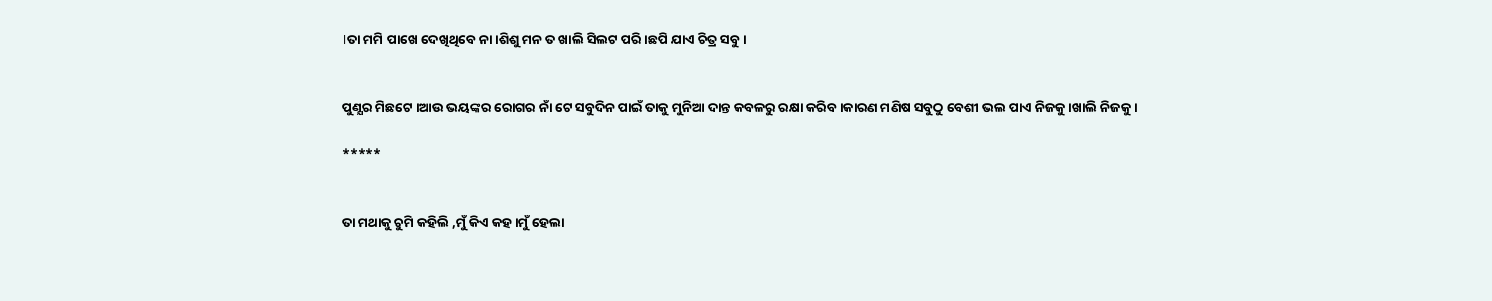।ତା ମମି ପାଖେ ଦେଖିଥିବେ ନା ।ଶିଶୁ ମନ ତ ଖାଲି ସିଲଟ ପରି ।ଛପି ଯାଏ ଚିତ୍ର ସବୁ ।


ପୁଣ୍ଯର ମିଛଟେ ।ଆଉ ଭୟଙ୍କର ରୋଗର ନାଁ ଟେ ସବୁଦିନ ପାଇଁ ତାକୁ ମୁନିଆ ଦାନ୍ତ କବଳରୁ ରକ୍ଷା କରିବ ।କାରଣ ମଣିଷ ସବୁଠୁ ବେଶୀ ଭଲ ପାଏ ନିଜକୁ ।ଖାଲି ନିଜକୁ ।

*****


ତା ମଥାକୁ ଚୁମି କହିଲି ,ମୁଁ କିଏ କହ ।ମୁଁ ହେଲା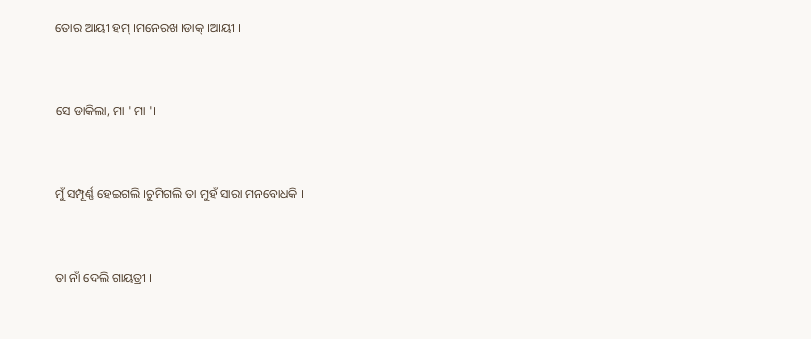ତୋର ଆୟୀ ହମ୍ ।ମନେରଖ ।ଡାକ୍ ।ଆୟୀ ।


ସେ ଡାକିଲା, ମା ' ମା '।


ମୁଁ ସମ୍ପୂର୍ଣ୍ଣ ହେଇଗଲି ।ଚୁମିଗଲି ତା ମୁହଁ ସାରା ମନବୋଧକି ।


ତା ନାଁ ଦେଲି ଗାୟତ୍ରୀ ।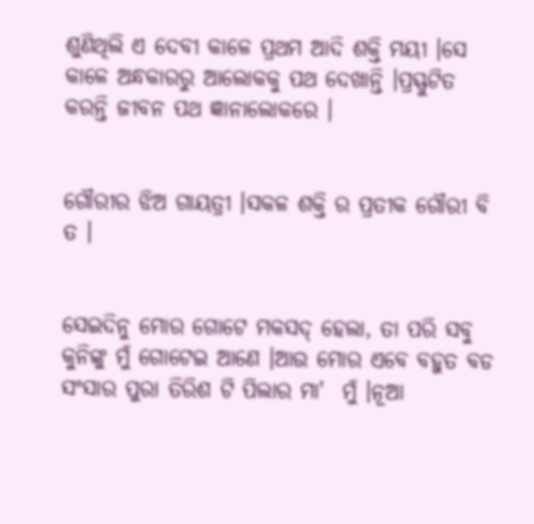ଶୁଣିଥିଲି ଏ ଦେବୀ କାଳେ ପ୍ରଥମ ଆଦି ଶକ୍ତି ମୟୀ ।ସେ କାଳେ ଅନ୍ଧକାରରୁ ଆଲୋକକୁ ପଥ ଦେଖାନ୍ତି ।ପ୍ରସ୍ଫୁଟିତ କରନ୍ତି ଜୀବନ ପଥ ଜ୍ଞାନାଲୋକରେ ।


ଗୌରୀର ଝିଅ ଗାୟତ୍ରୀ ।ସକଳ ଶକ୍ତି ର ପ୍ରତୀକ ଗୌରୀ ବି ତ ।


ସେଇଦିନୁ ମୋର ଗୋଟେ ମକସଦ୍ ହେଲା, ତା ପରି ସବୁ କୁନିଙ୍କୁ ମୁଁ ଗୋଟେଇ ଆଣେ ।ଆଉ ମୋର ଏବେ ବହୁତ ବଡ ସଂସାର ପୁରା ତିରିଶ ଟି ପିଲାର ମା'  ମୁଁ ।ନୂଆ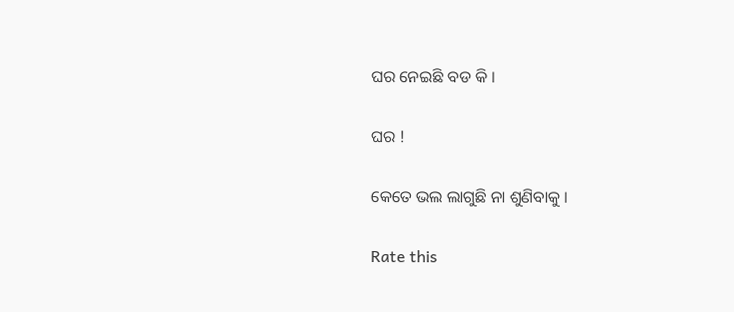ଘର ନେଇଛି ବଡ କି ।


ଘର !


କେତେ ଭଲ ଲାଗୁଛି ନା ଶୁଣିବାକୁ ।


Rate this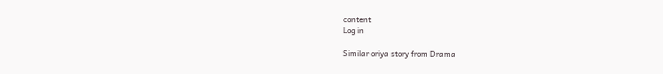content
Log in

Similar oriya story from Drama